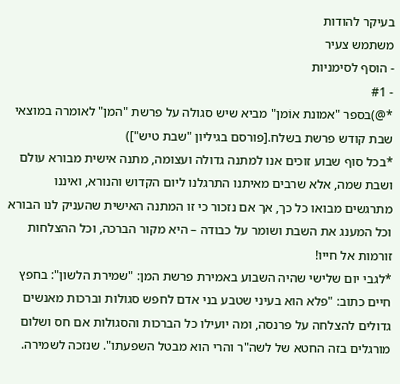בעיקר להודות
משתמש צעיר
- הוסף לסימניות
- #1
*@)בספר "אמונת אוֹמן" מביא שיש סגולה על פרשת "המן" לאומרה במוצאי שבת קודש פרשת בשלח.[פורסם בגיליון "שבת טיש"])
*בכל סוף שבוע זוכים אנו למתנה גדולה ועצומה, מתנה אישית מבורא עולם ושבת שמה, אלא שרבים מאיתנו התרגלנו ליום הקדוש והנורא, ואיננו מתרגשים מבואו כל כך, אך אם נזכור כי זו המתנה האישית שהעניק לנו הבורא וכל המענג את השבת ושומר על כבודה – היא מקור הברכה, וכל ההצלחות זורמות אל חייו!
*לגבי יום שלישי שהיה השבוע באמירת פרשת המן: "שמירת הלשון": בחפץ חיים כתוב: "פלא הוא בעיני שטבע בני אדם לחפש סגולות וברכות מאנשים גדולים להצלחה על פרנסה, ומה יועילו כל הברכות והסגולות אם חס ושלום מורגלים בזה החטא של לשה"ר והרי הוא מבטל השפעתו". שנזכה לשמירה.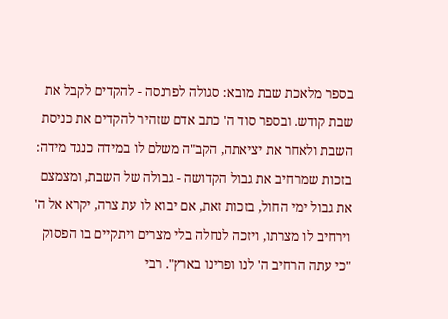בספר מלאכת שבת מובא: סגולה לפרנסה - להקדים לקבל את שבת קודש. ובספר סוד ה' כתב אדם שזהיר להקדים את כניסת השבת ולאחר את יציאתה, הקב"ה משלם לו במידה כנגד מידה: בזכות שמרחיב את גבול הקדושה - גבולה של השבת, ומצמצם את גבול ימי החול, בזכות זאת, אם יבוא לו עת צרה, יקרא אל ה' וירחיב לו מצרתו, ויזכה לנחלה בלי מצרים ויתקיים בו הפסוק "כי עתה הרחיב ה' לנו ופרינו בארץ". רבי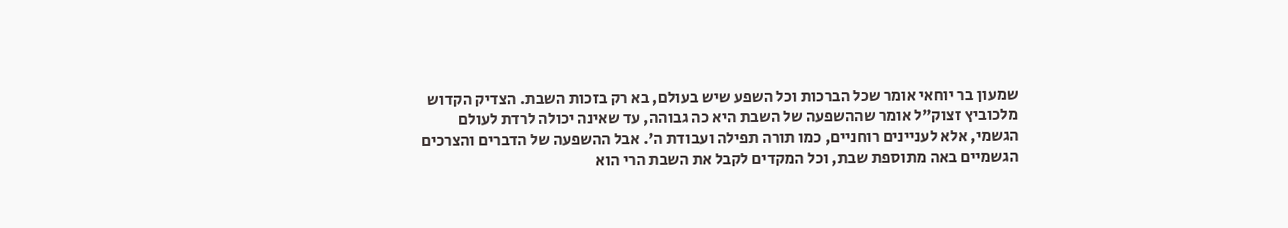שמעון בר יוחאי אומר שכל הברכות וכל השפע שיש בעולם, בא רק בזכות השבת. הצדיק הקדוש מלכוביץ זצוק"ל אומר שההשפעה של השבת היא כה גבוהה, עד שאינה יכולה לרדת לעולם הגשמי, אלא לעניינים רוחניים, כמו תורה תפילה ועבודת ה'. אבל ההשפעה של הדברים והצרכים הגשמיים באה מתוספת שבת, וכל המקדים לקבל את השבת הרי הוא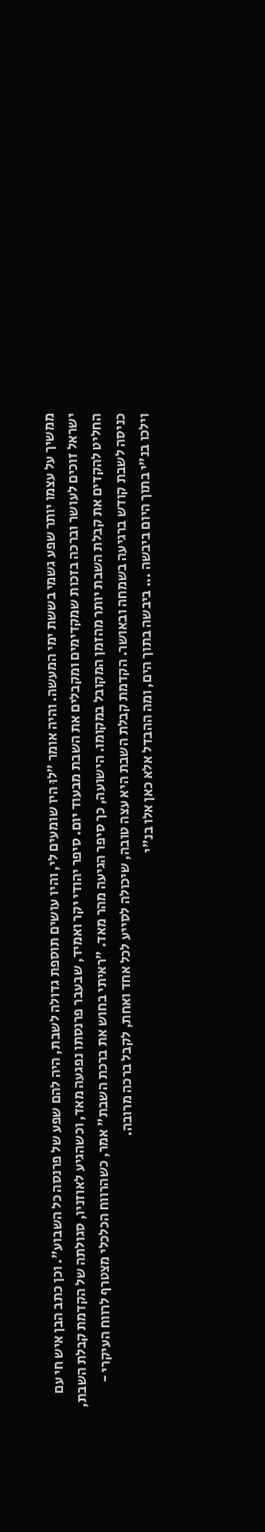ממשיך על עצמו יותר שפע גשמי בששת ימי המעשה. והיה אומר "לוּ היו שומעים לי, והיו עושים תוספת גדולה לשבת, היה להם שפע של פרנסה כל השבוע". וכן כתב הבן איש חי עם ישראל זוכים לעושר וברכה בזכות שמקדימים ומקבלים את השבת מבעוד יום. סיפר יהודי יקר ואמיד, שבעבר פרנסתו נפגעה מאד, וכשהגיע לאוזניו, סגולתה של הקדמת קבלת השבת, החליט להקדים את קבלת השבת יותר מהזמן המקובל במקומו. הישועה, כך סיפר הגיעה מהר מאד. "ראיתי בחוש את ברכת השבת" אמר, כשהרווח הכלכלי מצטרף לרווח העיקרי - כניסה לשבת קודש ברגיעה בשמחה ובאושר. הקדמת קבלת השבת היא עצה טובה, שיכולה לסייע לכל אחד ואחת, לקבל ברכה מרובה.
וילכו בנ"י בתוך היום ביבשה ... ביבשה בתוך הים, ומה ההבדל אלא כאן אלו בנ"י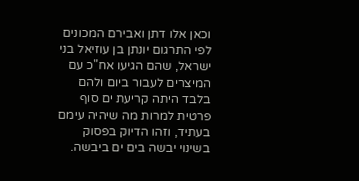וכאן אלו דתן ואבירם המכונים לפי התרגום יונתן בן עוזיאל בני ישראל, שהם הגיעו אח"כ עם המיצרים לעבור ביום ולהם בלבד היתה קריעת ים סוף פרטית למרות מה שיהיה עימם בעתיד, וזהו הדיוק בפסוק בשינוי יבשה בים ים ביבשה.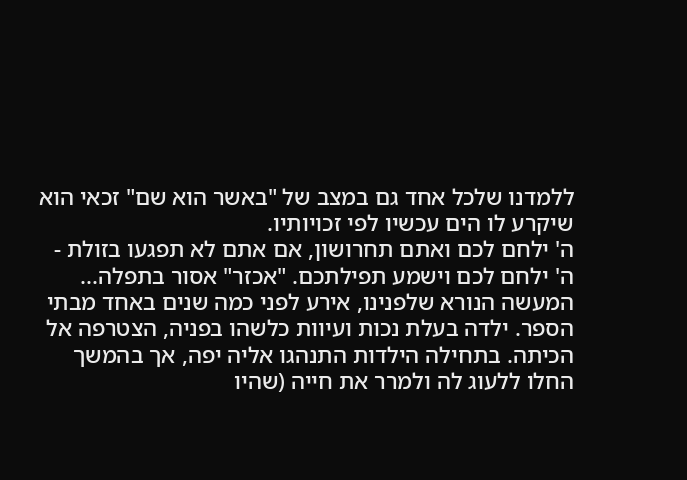ללמדנו שלכל אחד גם במצב של "באשר הוא שם" זכאי הוא שיקרע לו הים עכשיו לפי זכויותיו.
ה' ילחם לכם ואתם תחרושון, אם אתם לא תפגעו בזולת - ה' ילחם לכם וישמע תפילתכם. "אכזר" אסור בתפלה... המעשה הנורא שלפנינו, אירע לפני כמה שנים באחד מבתי הספר. ילדה בעלת נכות ועיוות כלשהו בפניה, הצטרפה אל הכיתה. בתחילה הילדות התנהגו אליה יפה, אך בהמשך החלו ללעוג לה ולמרר את חייה (שהיו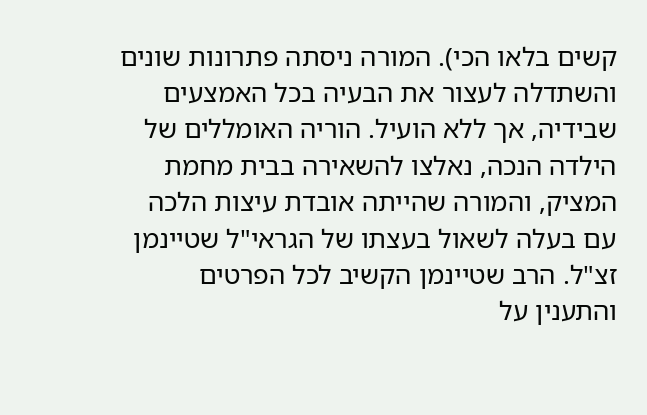קשים בלאו הכי). המורה ניסתה פתרונות שונים והשתדלה לעצור את הבעיה בכל האמצעים שבידיה, אך ללא הועיל. הוריה האומללים של הילדה הנכה, נאלצו להשאירה בבית מחמת המציק, והמורה שהייתה אובדת עיצות הלכה עם בעלה לשאול בעצתו של הגראי"ל שטיינמן זצ"ל. הרב שטיינמן הקשיב לכל הפרטים והתענין על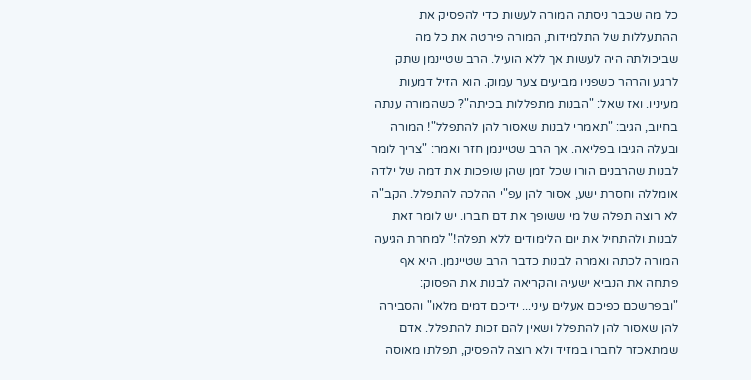כל מה שכבר ניסתה המורה לעשות כדי להפסיק את ההתעללות של התלמידות, המורה פירטה את כל מה שביכולתה היה לעשות אך ללא הועיל. הרב שטיינמן שתק לרגע והרהר כשפניו מביעים צער עמוק. הוא הזיל דמעות מעיניו. ואז שאל: "הבנות מתפללות בכיתה"? כשהמורה ענתה בחיוב, הגיב: "תאמרי לבנות שאסור להן להתפלל"! המורה ובעלה הגיבו בפליאה. אך הרב שטיינמן חזר ואמר: "צריך לומר לבנות שהרבנים הורו שכל זמן שהן שופכות את דמה של ילדה אומללה וחסרת ישע, אסור להן עפ"י ההלכה להתפלל. הקב"ה לא רוצה תפלה של מי ששופך את דם חברו. יש לומר זאת לבנות ולהתחיל את יום הלימודים ללא תפלה!" למחרת הגיעה המורה לכתה ואמרה לבנות כדבר הרב שטיינמן. היא אף פתחה את הנביא ישעיה והקריאה לבנות את הפסוק: "ובפרשכם כפיכם אעלים עיני... ידיכם דמים מלאו" והסבירה להן שאסור להן להתפלל ושאין להם זכות להתפלל. אדם שמתאכזר לחברו במזיד ולא רוצה להפסיק, תפלתו מאוסה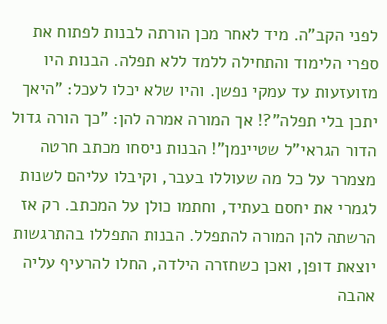לפני הקב"ה. מיד לאחר מכן הורתה לבנות לפתוח את ספרי הלימוד והתחילה ללמד ללא תפלה. הבנות היו מזועזעות עד עמקי נפשן. והיו שלא יכלו לעכל: "היאך יתכן בלי תפלה"?! אך המורה אמרה להן: "כך הורה גדול הדור הגראי"ל שטיינמן"! הבנות ניסחו מכתב חרטה מצמרר על כל מה שעוללו בעבר, וקיבלו עליהם לשנות לגמרי את יחסם בעתיד, וחתמו כולן על המכתב. רק אז הרשתה להן המורה להתפלל. הבנות התפללו בהתרגשות יוצאת דופן, ואכן כשחזרה הילדה, החלו להרעיף עליה אהבה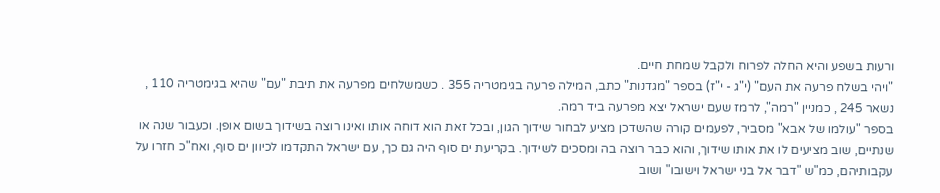ורעות בשפע והיא החלה לפרוח ולקבל שמחת חיים.
"ויהי בשלח פרעה את העם" (י"ג - י"ז) בספר "מגדנות" כתב, המילה פרעה בגימטריה 355 . כשמשלחים מפרעה את תיבת "עם" שהיא בגימטריה 110 , נשאר 245 , כמניין "רמה", לרמז שעם ישראל יצא מפרעה ביד רמה.
בספר "עולמו של אבא" מסביר, לפעמים קורה שהשדכן מציע לבחור שידוך הגון, ובכל זאת הוא דוחה אותו ואינו רוצה בשידוך בשום אופן. וכעבור שנה או שנתיים, שוב מציעים לו את אותו שידוך, והוא כבר רוצה בה ומסכים לשידוך. בקריעת ים סוף היה גם כך, עם ישראל התקדמו לכיוון ים סוף, ואח"כ חזרו על עקבותיהם, כמ"ש "דבר אל בני ישראל וישובו" ושוב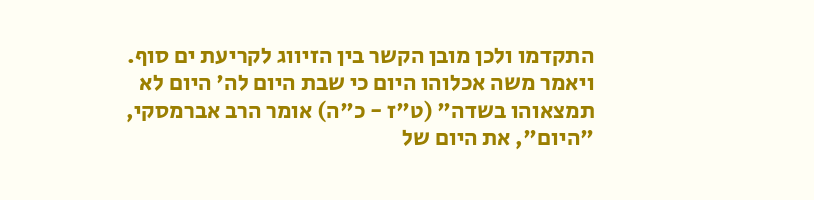התקדמו ולכן מובן הקשר בין הזיווג לקריעת ים סוף.
ויאמר משה אכלוהו היום כי שבת היום לה' היום לא תמצאוהו בשדה" (ט"ז - כ"ה) אומר הרב אברמסקי, "היום", את היום של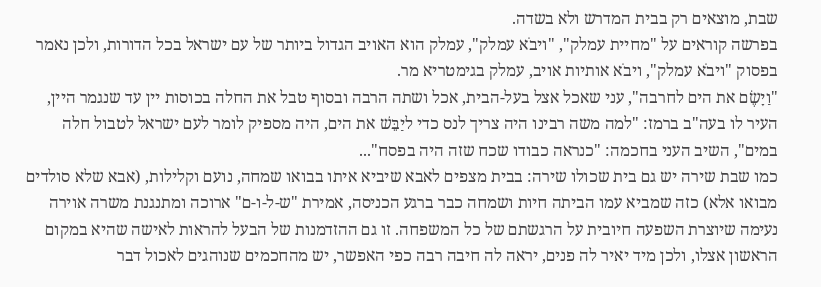שבת, מוצאים רק בבית המדרש ולא בשדה.
בפרשה קוראים על "מחיית עמלק", "ויבֹא עמלק", עמלק הוא האויב הגדול ביותר של עם ישראל בכל הדורות, ולכן נאמר בפסוק "ויבֹא עמלק", ויבֹא אותיות אויב, עמלק בגימטריא מר.
"וַיָשֶׂם את הים לחרבה", עני שאכל אצל בעל-הבית, אכל ושתה הרבה ובסוף טבל את החלה בכוסות יין עד שנגמר היין, העיר לו בעה"ב ברמז: "למה משה רבינו היה צריך לנס כדי ליַבֵּשׁ את הים, היה מספיק לומר לעם ישראל לטבול חלה במים", השיב העני בחכמה: "כנראה כבודו שכח שזה היה בפסח"...
כמו שבת שירה יש גם בית שכולו שירה: בבית מצפים לאבא שיביא איתו בבואו שמחה, נועם וקלילות, (אבא שלא סולדים מבואו אלא) כזה שמביא עמו הביתה חיות ושמחה כבר ברגע הכניסה, אמירת "ש-ל-ו-ם" ארוכה ומתנגנת משרה אוירה נעימה שיוצרת השפעה חיובית על הרגשתם של כל המשפחה. זו גם ההזדמנות של הבעל להראות לאישה שהיא במקום הראשון אצלו, ולכן מיד יאיר לה פנים, יראה לה חיבה רבה כפי האפשר, יש מהחכמים שנוהגים לאכול דבר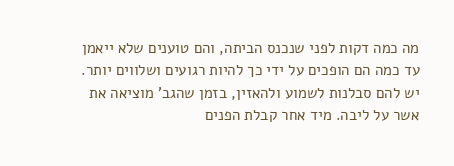מה כמה דקות לפני שנכנס הביתה, והם טוענים שלא ייאמן עד כמה הם הופכים על ידי כך להיות רגועים ושלווים יותר. יש להם סבלנות לשמוע ולהאזין, בזמן שהגב' מוציאה את אשר על ליבה. מיד אחר קבלת הפנים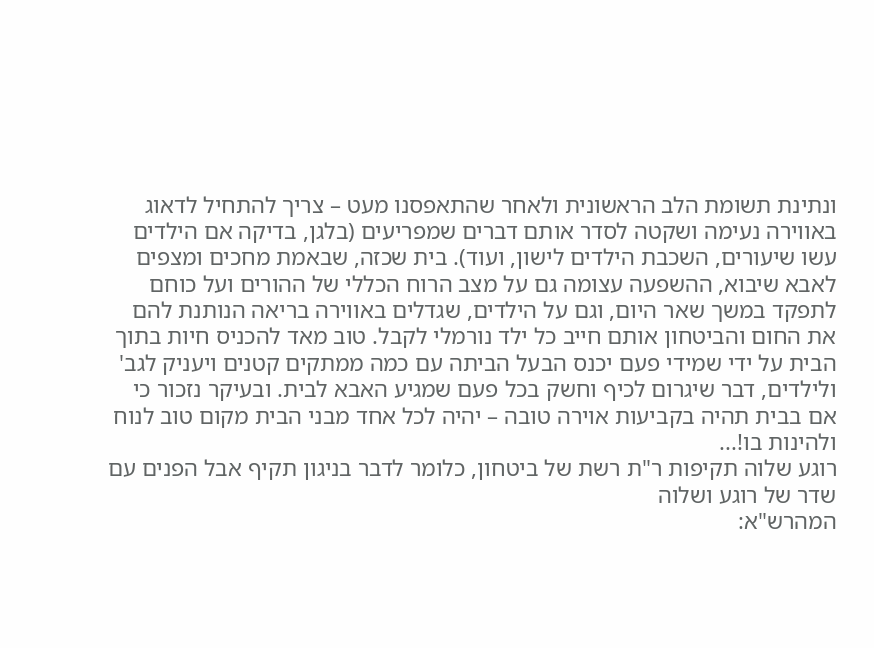ונתינת תשומת הלב הראשונית ולאחר שהתאפסנו מעט – צריך להתחיל לדאוג באווירה נעימה ושקטה לסדר אותם דברים שמפריעים (בלגן, בדיקה אם הילדים עשו שיעורים, השכבת הילדים לישון, ועוד). בית שכזה, שבאמת מחכים ומצפים לאבא שיבוא, ההשפעה עצומה גם על מצב הרוח הכללי של ההורים ועל כוחם לתפקד במשך שאר היום, וגם על הילדים, שגדלים באווירה בריאה הנותנת להם את החום והביטחון אותם חייב כל ילד נורמלי לקבל. טוב מאד להכניס חיות בתוך הבית על ידי שמידי פעם יכנס הבעל הביתה עם כמה ממתקים קטנים ויעניק לגב' ולילדים, דבר שיגרום לכיף וחשק בכל פעם שמגיע האבא לבית. ובעיקר נזכור כי אם בבית תהיה בקביעות אוירה טובה – יהיה לכל אחד מבני הבית מקום טוב לנוח ולהינות בו!...
רוגע שלוה תקיפות ר"ת רשת של ביטחון, כלומר לדבר בניגון תקיף אבל הפנים עם שדר של רוגע ושלוה
המהרש"א: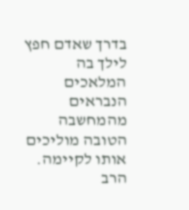בדרך שאדם חפץ לילך בה המלאכים הנבראים מהמחשבה הטובה מוליכים אותו לקיימה.
הרב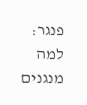פנגר: למה מנגנים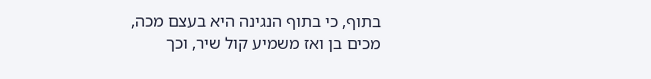בתוף, כי בתוף הנגינה היא בעצם מכה, מכים בן ואז משמיע קול שיר, וכך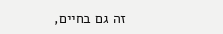זה גם בחיים,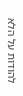להודות על הלא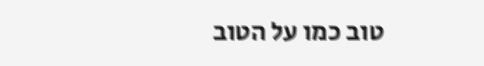טוב כמו על הטוב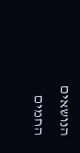הנושאים החמים